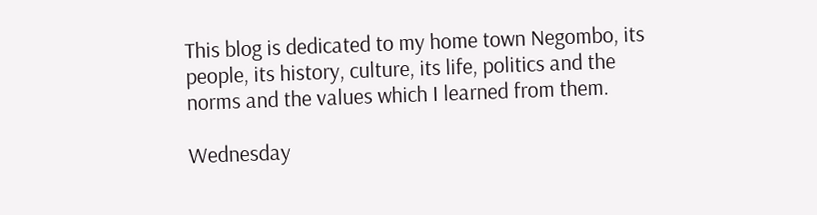This blog is dedicated to my home town Negombo, its people, its history, culture, its life, politics and the norms and the values which I learned from them.

Wednesday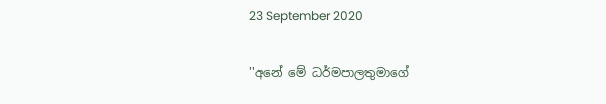23 September 2020

''අනේ මේ ධර්මපාලතුමාගේ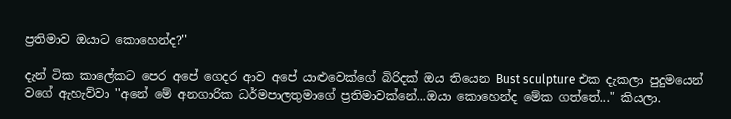ප්‍රතිමාව ඔයාට කොහෙන්ද?''

දැන් ටික කාලේකට පෙර අපේ ගෙදර ආව අපේ යාළුවෙක්ගේ බිරිදක් ඔය තියෙන Bust sculpture එක දැකලා පුදුමයෙන් වගේ ඇහැව්වා ''අනේ මේ අනගාරික ධර්මපාලතුමාගේ ප්‍රතිමාවක්නේ...ඔයා කොහෙන්ද මේක ගත්තේ..." කියලා.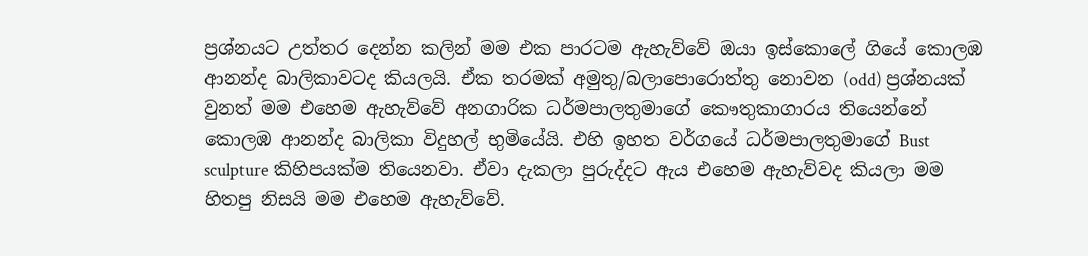ප්‍රශ්නයට උත්තර දෙන්න කලින් මම එක පාරටම ඇහැව්වේ ඔයා ඉස්කොලේ ගියේ කොලඹ ආනන්ද බාලිකාවටද කියලයි. ඒක තරමක් අමුතු/බලාපොරොත්තු නොවන (odd) ප්‍රශ්නයක් වුනත් මම එහෙම ඇහැව්වේ අනගාරික ධර්මපාලතුමාගේ කෞතුකාගාරය තියෙන්නේ කොලඹ ආනන්ද බාලිකා විදුහල් භුමියේයි. එහි ඉහත වර්ගයේ ධර්මපාලතුමාගේ Bust sculpture කිහිපයක්ම තියෙනවා. ඒවා දැකලා පුරුද්දට ඇය එහෙම ඇහැව්වද කියලා මම හිතපු නිසයි මම එහෙම ඇහැව්වේ.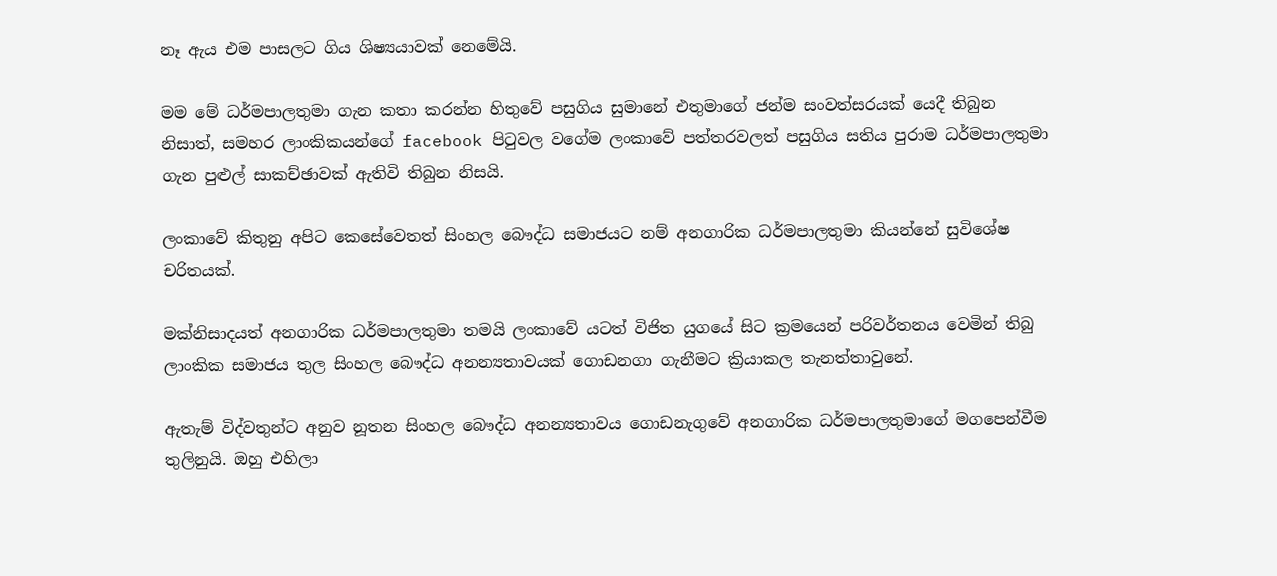නෑ ඇය එම පාසලට ගිය ශිෂ්‍යයාවක් නෙමේයි.

මම මේ ධර්මපාලතුමා ගැන කතා කරන්න හිතුවේ පසුගිය සුමානේ එතුමාගේ ජන්ම සංවත්සරයක් යෙදී තිබුන නිසාත්, සමහර ලාංකිකයන්ගේ facebook පිටුවල වගේම ලංකාවේ පත්තරවලත් පසුගිය සතිය පුරාම ධර්මපාලතුමා ගැන පුළුල් සාකච්ඡාවක් ඇතිවි තිබුන නිසයි.

ලංකාවේ කිතුනු අපිට කෙසේවෙතත් සිංහල බෞද්ධ සමාජයට නම් අනගාරික ධර්මපාලතුමා කියන්නේ සුවිශේෂ චරිතයක්.

මක්නිසාදයත් අනගාරික ධර්මපාලතුමා තමයි ලංකාවේ යටත් විජිත යුගයේ සිට ක්‍රමයෙන් පරිවර්තනය වෙමින් තිබු ලාංකික සමාජය තුල සිංහල බෞද්ධ අනන්‍යතාවයක් ගොඩනගා ගැනීමට ක්‍රියාකල තැනත්තාවුනේ.

ඇතැම් විද්වතුන්ට අනුව නූතන සිංහල බෞද්ධ අනන්‍යතාවය ගොඩනැගුවේ අනගාරික ධර්මපාලතුමාගේ මගපෙන්වීම තුලිනුයි. ඔහු එහිලා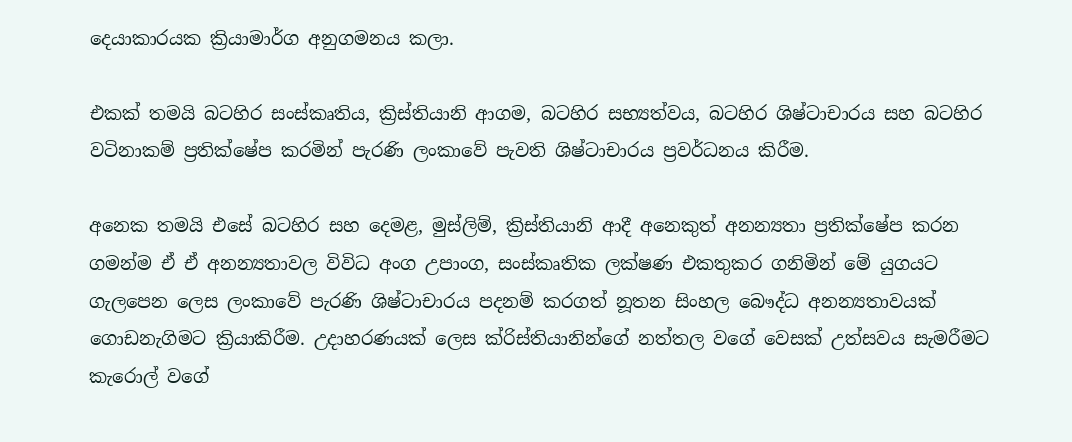දෙයාකාරයක ක්‍රියාමාර්ග අනුගමනය කලා.

එකක් තමයි බටහිර සංස්කෘතිය, ක්‍රිස්තියානි ආගම, බටහිර සභ්‍යත්වය, බටහිර ශිෂ්ටාචාරය සහ බටහිර වටිනාකම් ප්‍රතික්ෂේප කරමින් පැරණි ලංකාවේ පැවති ශිෂ්ටාචාරය ප්‍රවර්ධනය කිරීම.

අනෙක තමයි එසේ බටහිර සහ දෙමළ, මුස්ලිම්, ක්‍රිස්තියානි ආදී අනෙකුත් අනන්‍යතා ප්‍රතික්ෂේප කරන ගමන්ම ඒ ඒ අනන්‍යතාවල විවිධ අංග උපාංග, සංස්කෘතික ලක්ෂණ එකතුකර ගනිමින් මේ යුගයට ගැලපෙන ලෙස ලංකාවේ පැරණි ශිෂ්ටාචාරය පදනම් කරගත් නූතන සිංහල බෞද්ධ අනන්‍යතාවයක් ගොඩනැගිමට ක්‍රියාකිරීම. උදාහරණයක් ලෙස ක්රිස්තියානින්ගේ නත්තල වගේ වෙසක් උත්සවය සැමරීමට කැරොල් වගේ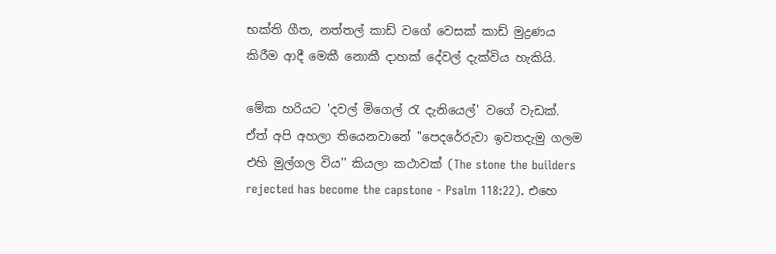භක්ති ගීත, නත්තල් කාඩ් වගේ වෙසක් කාඩ් මුද්‍රණය කිරීම ආදී මෙකී නොකී දාහක් දේවල් දැක්විය හැකියි.

මේක හරියට 'දවල් මිගෙල් රැ දැනියෙල්' වගේ වැඩක්. ඒත් අපි අහලා තියෙනවානේ ''පෙදරේරුවා ඉවතදැමු ගලම එහි මුල්ගල විය'' කියලා කථාවක් (The stone the builders rejected has become the capstone - Psalm 118:22). එහෙ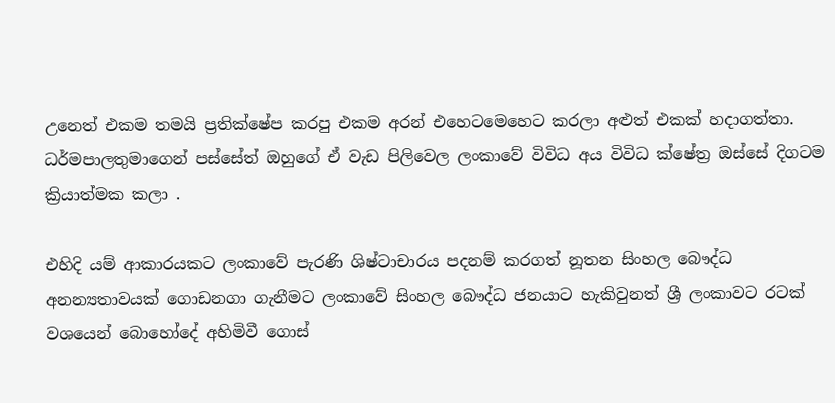උනෙත් එකම තමයි ප්‍රතික්ෂේප කරපු එකම අරන් එහෙටමෙහෙට කරලා අළුත් එකක් හදාගත්තා. ධර්මපාලතුමාගෙන් පස්සේත් ඔහුගේ ඒ වැඩ පිලිවෙල ලංකාවේ විවිධ අය විවිධ ක්ෂේත්‍ර ඔස්සේ දිගටම ක්‍රියාත්මක කලා .

එහිදි යම් ආකාරයකට ලංකාවේ පැරණි ශිෂ්ටාචාරය පදනම් කරගත් නූතන සිංහල බෞද්ධ අනන්‍යතාවයක් ගොඩනගා ගැනීමට ලංකාවේ සිංහල බෞද්ධ ජනයාට හැකිවුනත් ශ්‍රී ලංකාවට රටක් වශයෙන් බොහෝදේ අහිමිවී ගොස්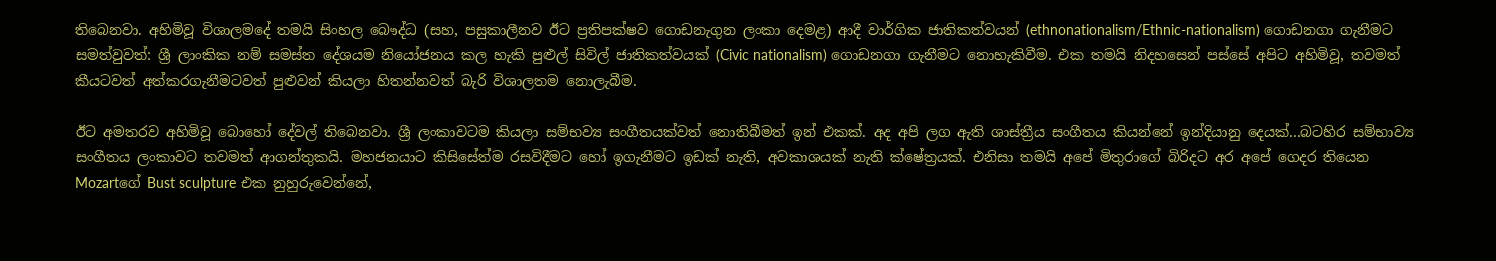තිබෙනවා. අහිමිවූ විශාලමදේ තමයි සිංහල බෞද්ධ (සහ, පසුකාලීනව ඊට ප්‍රතිපක්ෂව ගොඩනැගුන ලංකා දෙමළ) ආදී වාර්ගික ජාතිකත්වයන් (ethnonationalism/Ethnic-nationalism) ගොඩනගා ගැනීමට සමත්වුවත්: ශ්‍රී ලාංකික නම් සමස්ත දේශයම නියෝජනය කල හැකි පුළුල් සිවිල් ජාතිකත්වයක් (Civic nationalism) ගොඩනගා ගැනීමට නොහැකිවීම. එක තමයි නිදහසෙන් පස්සේ අපිට අහිමිවූ, තවමත් කීයටවත් අත්කරගැනීමටවත් පුළුවන් කියලා හිතන්නවත් බැරි විශාලතම නොලැබීම.

ඊට අමතරව අහිමිවූ බොහෝ දේවල් තිබෙනවා. ශ්‍රී ලංකාවටම කියලා සම්භව්‍ය සංගීතයක්වත් නොතිබීමත් ඉන් එකක්. අද අපි ලග ඇති ශාස්ත්‍රීය සංගීතය කියන්නේ ඉන්දියානු දෙයක්...බටහිර සම්භාව්‍ය සංගීතය ලංකාවට තවමත් ආගන්තුකයි. මහජනයාට කිසිසේත්ම රසවිදීමට හෝ ඉගැනීමට ඉඩක් නැති, අවකාශයක් නැති ක්ෂේත්‍රයක්. එනිසා තමයි අපේ මිතුරාගේ බිරිදට අර අපේ ගෙදර තියෙන Mozartගේ Bust sculpture එක නුහුරුවෙන්නේ,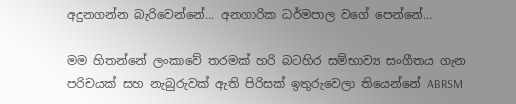අදුනගන්න බැරිවෙන්නේ... අනගාරික ධර්මපාල වගේ පෙන්නේ...

මම හිතන්නේ ලංකාවේ තරමක් හරි බටහිර සම්භාව්‍ය සංගීතය ගැන පරිචයක් සහ නැබුරුවක් ඇති පිරිසක් ඉතුරුවෙලා තියෙන්නේ ABRSM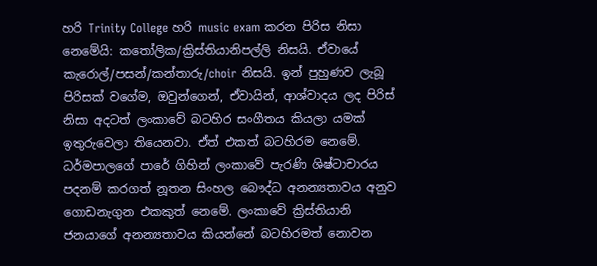හරි Trinity College හරි music exam කරන පිරිස නිසා නෙමේයි: කතෝලික/ක්‍රිස්තියානිපල්ලි නිසයි. ඒවායේ කැරොල්/පසන්/කන්තාරු/choir නිසයි. ඉන් පුහුණව ලැබූ පිරිසක් වගේම, ඔවුන්ගෙන්, ඒවායින්, ආශ්වාදය ලද පිරිස් නිසා අදටත් ලංකාවේ බටහිර සංගීතය කියලා යමක් ඉතුරුවෙලා තියෙනවා. ඒත් එකත් බටහිරම නෙමේ. ධර්මපාලගේ පාරේ ගිහින් ලංකාවේ පැරණි ශිෂ්ටාචාරය පදනම් කරගත් නූතන සිංහල බෞද්ධ අනන්‍යතාවය අනුව ගොඩනැගුන එකකුත් නෙමේ. ලංකාවේ ක්‍රිස්තියානි ජනයාගේ අනන්‍යතාවය කියන්නේ බටහිරමත් නොවන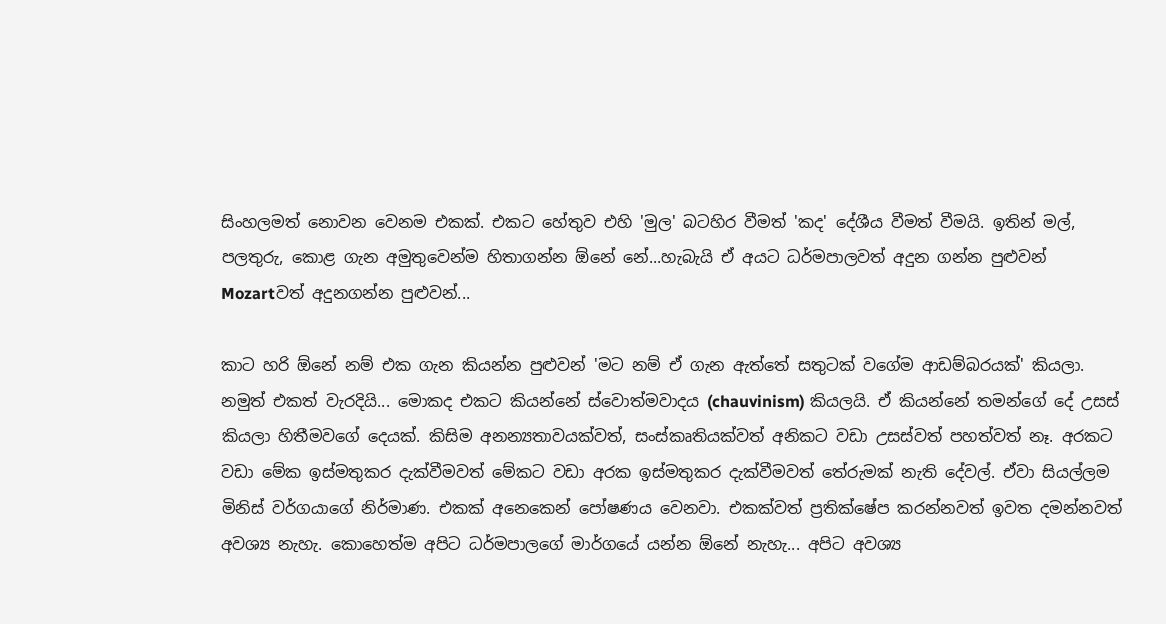සිංහලමත් නොවන වෙනම එකක්. එකට හේතුව එහි 'මුල' බටහිර වීමත් 'කද' දේශීය වීමත් වීමයි. ඉතින් මල්, පලතුරු, කොළ ගැන අමුතුවෙන්ම හිතාගන්න ඕනේ නේ...හැබැයි ඒ අයට ධර්මපාලවත් අදුන ගන්න පුළුවන් Mozartවත් අදුනගන්න පුළුවන්...

කාට හරි ඕනේ නම් එක ගැන කියන්න පුළුවන් 'මට නම් ඒ ගැන ඇත්තේ සතුටක් වගේම ආඩම්බරයක්' කියලා. නමුත් එකත් වැරදියි... මොකද එකට කියන්නේ ස්වොත්මවාදය (chauvinism) කියලයි. ඒ කියන්නේ තමන්ගේ දේ උසස් කියලා හිතීමවගේ දෙයක්. කිසිම අනන්‍යතාවයක්වත්, සංස්කෘතියක්වත් අනිකට වඩා උසස්වත් පහත්වත් නෑ. අරකට වඩා මේක ඉස්මතුකර දැක්වීමවත් මේකට වඩා අරක ඉස්මතුකර දැක්වීමවත් තේරුමක් නැති දේවල්. ඒවා සියල්ලම මිනිස් වර්ගයාගේ නිර්මාණ. එකක් අනෙකෙන් පෝෂණය වෙනවා. එකක්වත් ප්‍රතික්ෂේප කරන්නවත් ඉවත දමන්නවත් අවශ්‍ය නැහැ. කොහෙත්ම අපිට ධර්මපාලගේ මාර්ගයේ යන්න ඕනේ නැහැ... අපිට අවශ්‍ය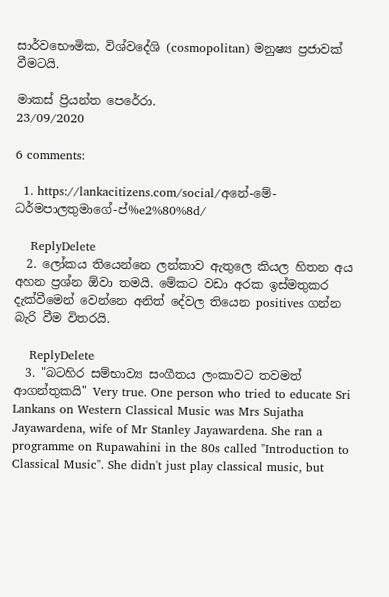සාර්වභෞමික, විශ්වදේශි (cosmopolitan) මනුෂ්‍ය ප්‍රජාවක් වීමටයි.

මාකස් ප්‍රියන්ත පෙරේරා.
23/09/2020

6 comments:

  1. https://lankacitizens.com/social/අනේ-මේ-ධර්මපාලතුමාගේ-ප්%e2%80%8d/

    ReplyDelete
  2. ලෝකය තියෙන්නෙ ලන්කාව ඇතුලෙ කියල හිතන අය අහන ප්‍රශ්න ඕවා තමයි. මේකට වඩා අරක ඉස්මතුකර දැක්වීමෙන් වෙන්නෙ අනිත් දේවල තියෙන positives ගන්න බැරි වීම විතරයි.

    ReplyDelete
  3. "බටහිර සම්භාව්‍ය සංගීතය ලංකාවට තවමත් ආගන්තුකයි" Very true. One person who tried to educate Sri Lankans on Western Classical Music was Mrs Sujatha Jayawardena, wife of Mr Stanley Jayawardena. She ran a programme on Rupawahini in the 80s called "Introduction to Classical Music". She didn't just play classical music, but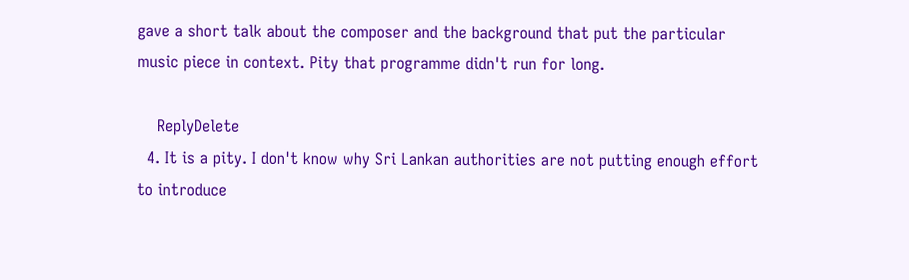gave a short talk about the composer and the background that put the particular music piece in context. Pity that programme didn't run for long.

    ReplyDelete
  4. It is a pity. I don't know why Sri Lankan authorities are not putting enough effort to introduce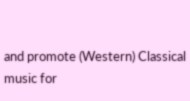and promote (Western) Classical music for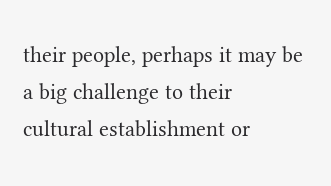their people, perhaps it may be a big challenge to their cultural establishment or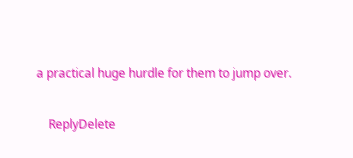a practical huge hurdle for them to jump over.

    ReplyDelete